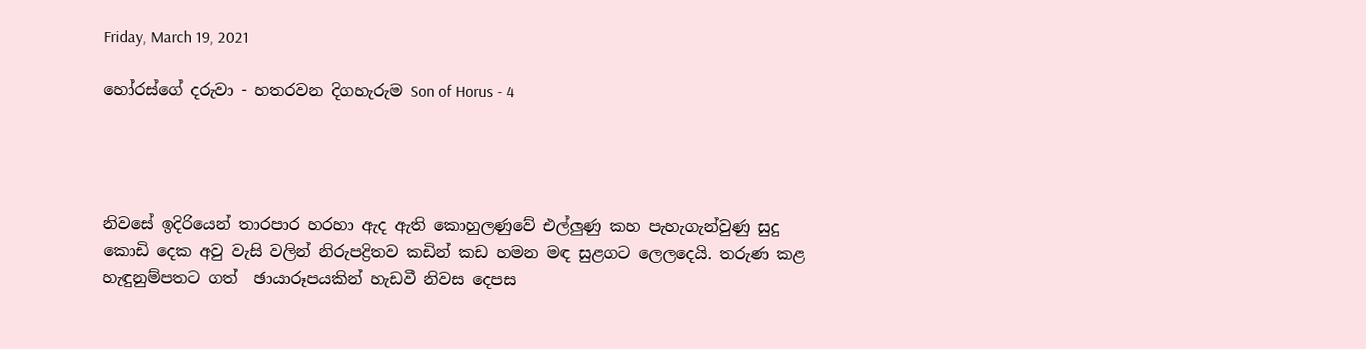Friday, March 19, 2021

හෝරස්ගේ දරුවා - හතරවන දිගහැරුම Son of Horus - 4




නිවසේ ඉදිරියෙන් තාරපාර හරහා ඇද ඇති කොහුලණුවේ එල්ලුණු කහ පැහැගැන්වුණු සුදු කොඩි දෙක අවු වැසි වලින් නිරුපද්‍රිතව කඩින් කඩ හමන මඳ සුළගට ලෙලදෙයි. තරුණ කළ හැඳුනුම්පතට ගත්  ඡායාරූපයකින් හැඩවී නිවස දෙපස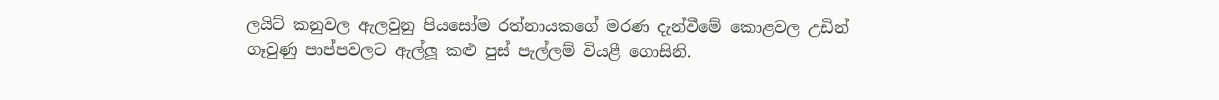ලයිට් කනුවල ඇලවුනු පියසෝම රත්නායකගේ මරණ දැන්වීමේ කොළවල උඩින් ගෑවුණු පාප්පවලට ඇල්ලූ කළු පුස් පැල්ලම් වියළී ගොසිනි.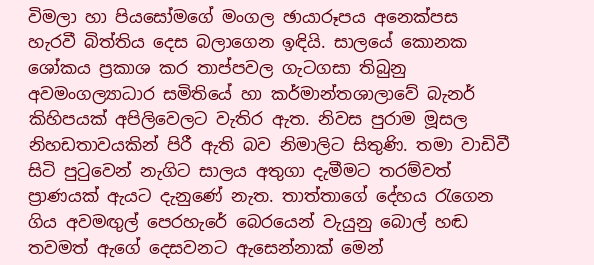විමලා හා පියසෝමගේ මංගල ඡායාරූපය අනෙක්පස හැරවී බිත්තිය දෙස බලාගෙන ඉඳියි. සාලයේ කොනක ශෝකය ප්‍රකාශ කර තාප්පවල ගැටගසා තිබුනු අවමංගල්‍යාධාර සමිතියේ හා කර්මාන්තශාලාවේ බැනර් කිහිපයක් අපිලිවෙලට වැතිර ඇත. නිවස පුරාම මූසල නිහඩතාවයකින් පිරී ඇති බව නිමාලිට සිතුණි. තමා වාඩිවී සිටි පුටුවෙන් නැගිට සාලය අතුගා දැමීමට තරම්වත් ප්‍රාණයක් ඇයට දැනුණේ නැත. තාත්තාගේ දේහය රැගෙන ගිය අවමඟුල් පෙරහැරේ බෙරයෙන් වැයුනු බොල් හඬ තවමත් ඇගේ දෙසවනට ඇසෙන්නාක් මෙන්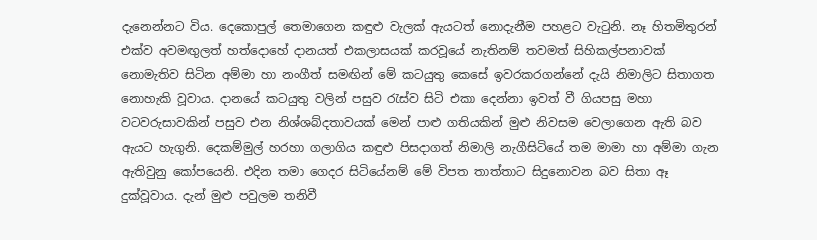දැනෙන්නට විය. දෙකොපුල් තෙමාගෙන කඳුළු වැලක් ඇයටත් නොදැනීම පහළට වැටුනි. නෑ හිතමිතුරන් එක්ව අවමඟුලත් හත්දොහේ දානයත් එකලාසයක් කරවූයේ නැතිනම් තවමත් සිහිකල්පනාවක් නොමැතිව සිටින අම්මා හා නංගීත් සමඟින් මේ කටයුතු කෙසේ ඉවරකරගන්නේ දැයි නිමාලිට සිතාගත නොහැකි වූවාය. දානයේ කටයුතු වලින් පසුව රැස්ව සිටි එකා දෙන්නා ඉවත් වී ගියපසු මහා වටවරුසාවකින් පසුව එන නිශ්ශබ්දතාවයක් මෙන් පාළු ගතියකින් මුළු නිවසම වෙලාගෙන ඇති බව ඇයට හැගුනි. දෙකම්මුල් හරහා ගලාගිය කඳුළු පිසදාගත් නිමාලි නැගීසිටියේ තම මාමා හා අම්මා ගැන ඇතිවුනු කෝපයෙනි. එදින තමා ගෙදර සිටියේනම් මේ විපත තාත්තාට සිදුනොවන බව සිතා ඈ දුක්වූවාය. දැන් මුළු පවුලම තනිවී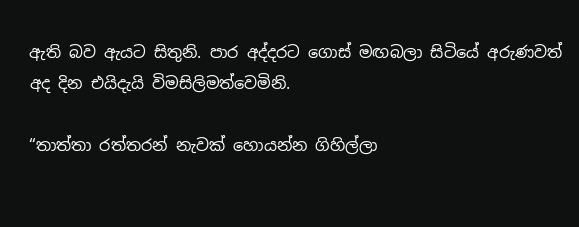ඇති බව ඇයට සිතුනි. පාර අද්දරට ගොස් මඟබලා සිටියේ අරුණවත් අද දින එයිදැයි විමසිලිමත්වෙමිනි.

“තාත්තා රත්තරන් නැවක් හොයන්න ගිහිල්ලා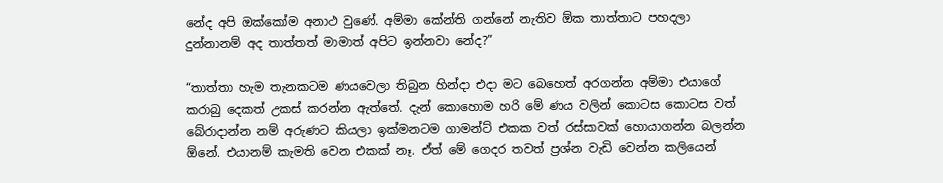නේද අපි ඔක්කෝම අනාථ වුණේ. අම්මා කේන්ති ගන්නේ නැතිව ඕක තාත්තාට පහදලා දුන්නානම් අද තාත්තත් මාමාත් අපිට ඉන්නවා නේද?”

“තාත්තා හැම තැනකටම ණයවෙලා තිබුන හින්දා එදා මට බෙහෙත් අරගන්න අම්මා එයාගේ කරාබු දෙකත් උකස් කරන්න ඇත්තේ. දැන් කොහොම හරි මේ ණය වලින් කොටස කොටස වත් බේරාදාන්න නම් අරුණට කියලා ඉක්මනටම ගාමන්ට් එකක වත් රස්සාවක් හොයාගන්න බලන්න ඕනේ. එයානම් කැමති වෙන එකක් නෑ. ඒත් මේ ගෙදර තවත් ප්‍රශ්න වැඩි වෙන්න කලියෙන්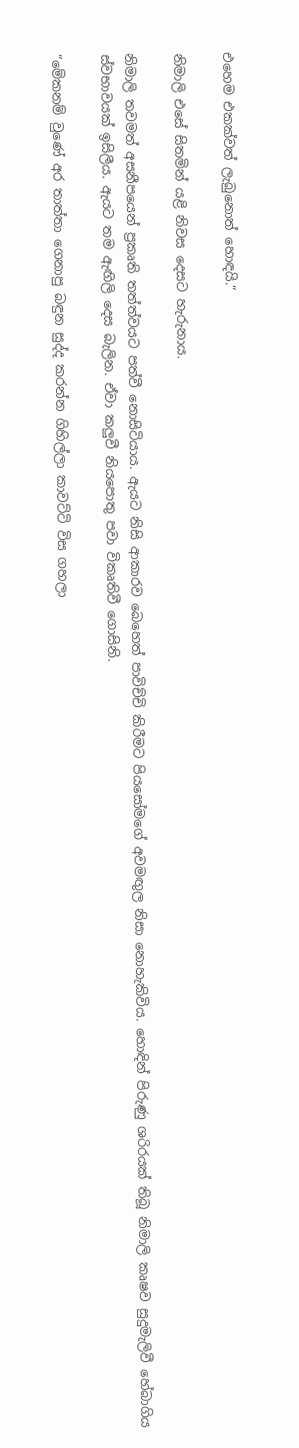එහෙම එකක්වත් ලැබුනොත් හොඳයි.”

නිමාලි එසේ සිතමින් යළි නිවස දෙසට හැරුනාය.

නිමාලි තවමත් අසනීපයෙන් ප්‍රකෘති තත්ත්වයට පත්වී නොසිටියාය. ඇයට නිසි ආකාරව බෙහෙත් පාවිච්චි කිරීමට පියසෝමගේ අවමඟුල නිසා නොහැකිවිය. හොඳින් පිරුණු ශරිරයක් තිබූ නිමාලි කෘෂව සුදුමැලිවී හේබාගිය ස්වභාවයක් ඉසිලීය. ඇයට තම ඇඟිලි දෙස බැලින. ඒවා කලුවී නියපොතු පවා විකෘතිවී ගොසිනි.

“මේකනම් වුණේ අර තාත්තා ගෙනාපු බඳුන සුද්ද කරන්න ගිහිල්ලා කාවට්ටි විස ගහලා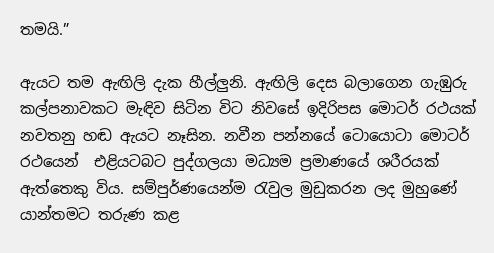තමයි.”

ඇයට තම ඇඟිලි දැක හීල්ලුනි. ඇඟිලි දෙස බලාගෙන ගැඹුරු කල්පනාවකට මැඳිව සිටින විට නිවසේ ඉදිරිපස මොටර් රථයක් නවතනු හඬ ඇයට නෑසින. නවීන පන්නයේ ටොයොටා මොටර් රථයෙන්  එළියටබට පුද්ගලයා මධ්‍යම ප්‍රමාණයේ ශරීරයක් ඇත්තෙකු විය. සම්පුර්ණයෙන්ම රැවුල මුඩුකරන ලද මුහුණේ යාන්තමට තරුණ කළ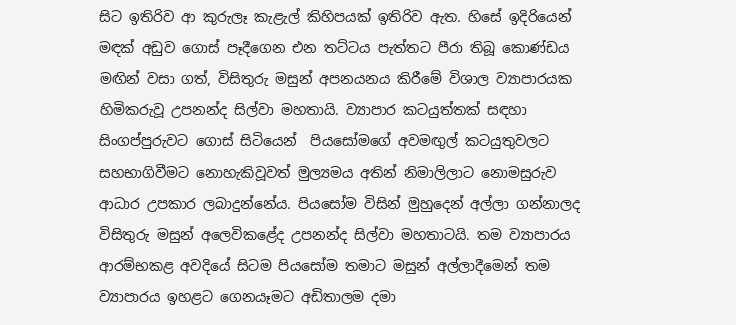සිට ඉතිරිව ආ කුරුලෑ කැළැල් කිහිපයක් ඉතිරිව ඇත. හිසේ ඉදිරියෙන් මඳක් අඩුව ගොස් පෑදීගෙන එන තට්ටය පැත්තට පීරා තිබූ කොණ්ඩය මඟින් වසා ගත්, විසිතුරු මසුන් අපනයනය කිරීමේ විශාල ව්‍යාපාරයක හිමිකරුවූ උපනන්ද සිල්වා මහතායි. ව්‍යාපාර කටයුත්තක් සඳහා සිංගප්පුරුවට ගොස් සිටියෙන්  පියසෝමගේ අවමඟුල් කටයුතුවලට සහභාගිවීමට නොහැකිවූවත් මුල්‍යමය අතින් නිමාලිලාට නොමසුරුව ආධාර උපකාර ලබාදුන්නේය. පියසෝම විසින් මුහුදෙන් අල්ලා ගන්නාලද විසිතුරු මසුන් අලෙවිකළේද උපනන්ද සිල්වා මහතාටයි. තම ව්‍යාපාරය ආරම්භකළ අවදියේ සිටම පියසෝම තමාට මසුන් අල්ලාදීමෙන් තම ව්‍යාපාරය ඉහළට ගෙනයෑමට අඩිතාලම දමා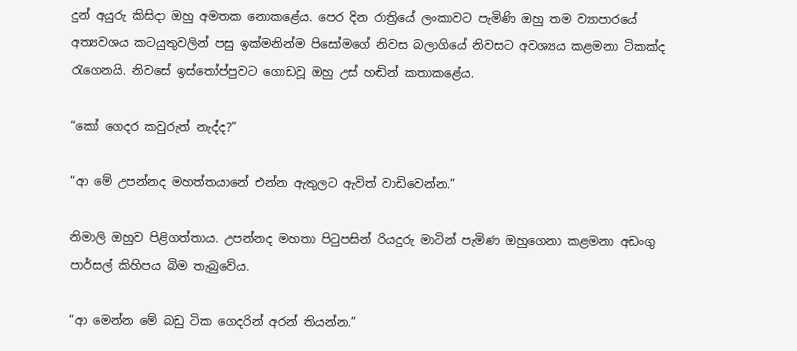දුන් අයුරු කිසිදා ඔහු අමතක නොකළේය. පෙර දින රාත්‍රියේ ලංකාවට පැමිණි ඔහු තම ව්‍යාපාරයේ අත්‍යවශය කටයුතුවලින් පසු ඉක්මනින්ම පිසෝමගේ නිවස බලාගියේ නිවසට අවශ්‍යය කළමනා ටිකක්ද රැගෙනයි. නිවසේ ඉස්තෝප්පුවට ගොඩවූ ඔහු උස් හඬින් කතාකළේය.

“කෝ ගෙදර කවුරුත් නැද්ද?”

“ආ මේ උපන්නද මහත්තයානේ එන්න ඇතුලට ඇවිත් වාඩිවෙන්න.”

නිමාලි ඔහුව පිළිගත්තාය. උපන්නද මහතා පිටුපසින් රියදුරු මාටින් පැමිණ ඔහුගෙනා කළමනා අඩංගු පාර්සල් කිහිපය බිම තැබුවේය.

“ආ මෙන්න මේ බඩු ටික ගෙදරින් අරන් තියන්න.”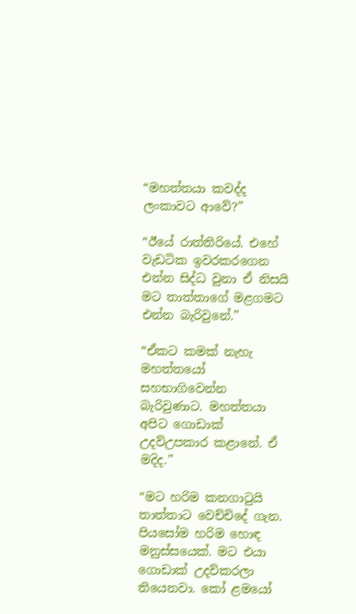“මහත්තයා කවද්ද ලංකාවට ආවේ?”

“ඊයේ රාත්තිරියේ. එහේ වැඩටික ඉවරකරගෙන එන්න සිද්ධ වුනා ඒ නිසයි මට තාත්තාගේ මළගමට එන්න බැරිවුනේ.”

“ඒකට කමක් නැහැ මහත්තයෝ සහභාගිවෙන්න බැරිවුණාට. මහත්තයා අපිට ගොඩාක් උදව්උපකාර කළානේ. ඒ මදිද.”

“මට හරිම කනගාටුයි තාත්තාට වෙච්චිදේ ගැන. පියසෝම හරිම හොඳ මනුස්සයෙක්. මට එයා ගොඩාක් උදව්කරලා තියෙනවා. කෝ ළමයෝ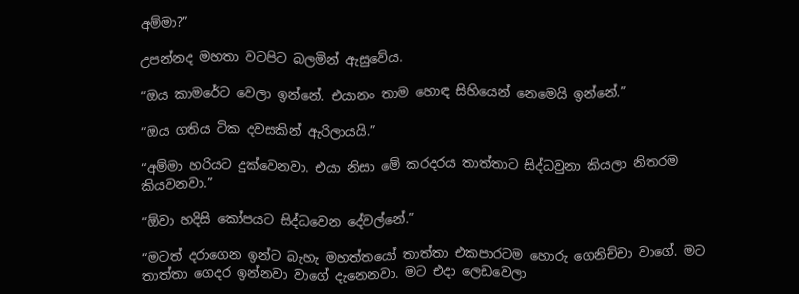අම්මා?”

උපන්නද මහතා වටපිට බලමින් ඇසුවේය.

“ඔය කාමරේට වෙලා ඉන්නේ. එයානං තාම හොඳ සිහියෙන් නෙමෙයි ඉන්නේ.”

“ඔය ගතිය ටික දවසකින් ඇරිලායයි.”

“අම්මා හරියට දුක්වෙනවා. එයා නිසා මේ කරදරය තාත්තාට සිද්ධවුනා කියලා නිතරම කියවනවා.”

“ඕවා හදිසි කෝපයට සිද්ධවෙන දේවල්නේ.”

“මටත් දරාගෙන ඉන්ට බැහැ මහත්තයෝ තාත්තා එකපාරටම හොරු ගෙනිච්චා වාගේ. මට තාත්තා ගෙදර ඉන්නවා වාගේ දැනෙනවා. මට එදා ලෙඩවෙලා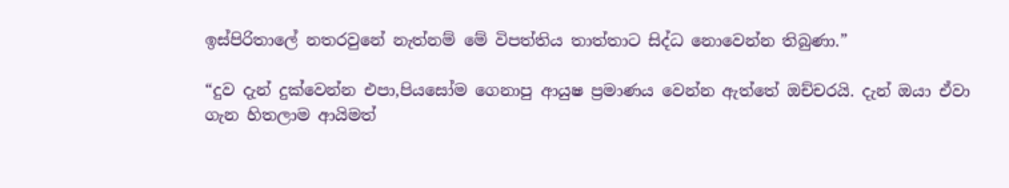ඉස්පිරිතාලේ නතරවුනේ නැත්නම් මේ විපත්තිය තාත්තාට සිද්ධ නොවෙන්න තිබුණා.”

“දුව දැන් දුක්වෙන්න එපා,පියසෝම ගෙනාපු ආයුෂ ප්‍රමාණය වෙන්න ඇත්තේ ඔච්චරයි. දැන් ඔයා ඒවා ගැන හිතලාම ආයිමත්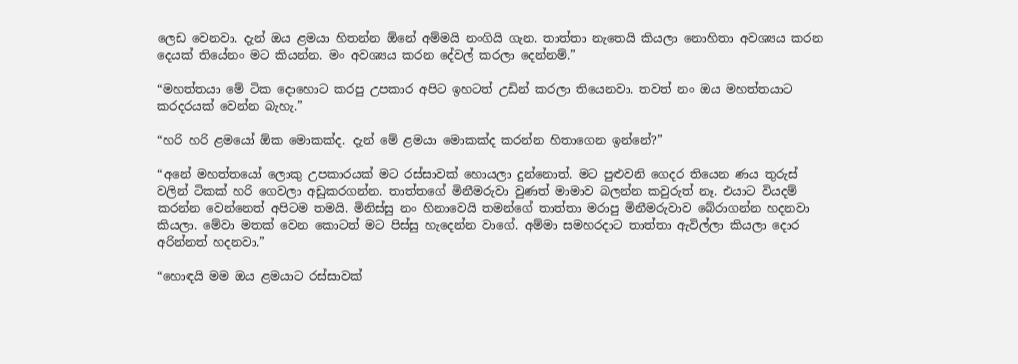ලෙඩ වෙනවා. දැන් ඔය ළමයා හිතන්න ඕනේ අම්මයි නංගියි ගැන. තාත්තා නැතෙයි කියලා නොහිතා අවශ්‍යය කරන දෙයක් තියේනං මට කියන්න. මං අවශ්‍යය කරන දේවල් කරලා දෙන්නම්.”

“මහත්තයා මේ ටික දොහොට කරපු උපකාර අපිට ඉහටත් උඩින් කරලා තියෙනවා. තවත් නං ඔය මහත්තයාට කරදරයක් වෙන්න බැහැ.”

“හරි හරි ළමයෝ ඕක මොකක්ද. දැන් මේ ළමයා මොකක්ද කරන්න හිතාගෙන ඉන්නේ?”

“අනේ මහත්තයෝ ලොකු උපකාරයක් මට රස්සාවක් හොයලා දුන්නොත්. මට පුළුවනි ගෙදර තියෙන ණය තුරුස් වලින් ටිකක් හරි ගෙවලා අඩුකරගන්න. තාත්තගේ මිනීමරුවා වුණත් මාමාව බලන්න කවුරුත් නෑ. එයාට වියදම් කරන්න වෙන්නෙත් අපිටම තමයි. මිනිස්සු නං හිනාවෙයි තමන්ගේ තාත්තා මරාපු මිනීමරුවාව බේරාගන්න හදනවා කියලා. මේවා මතක් වෙන කොටත් මට පිස්සු හැදෙන්න වාගේ. අම්මා සමහරදාට තාත්තා ඇවිල්ලා කියලා දොර අරින්නත් හදනවා.”

“හොඳයි මම ඔය ළමයාට රස්සාවක්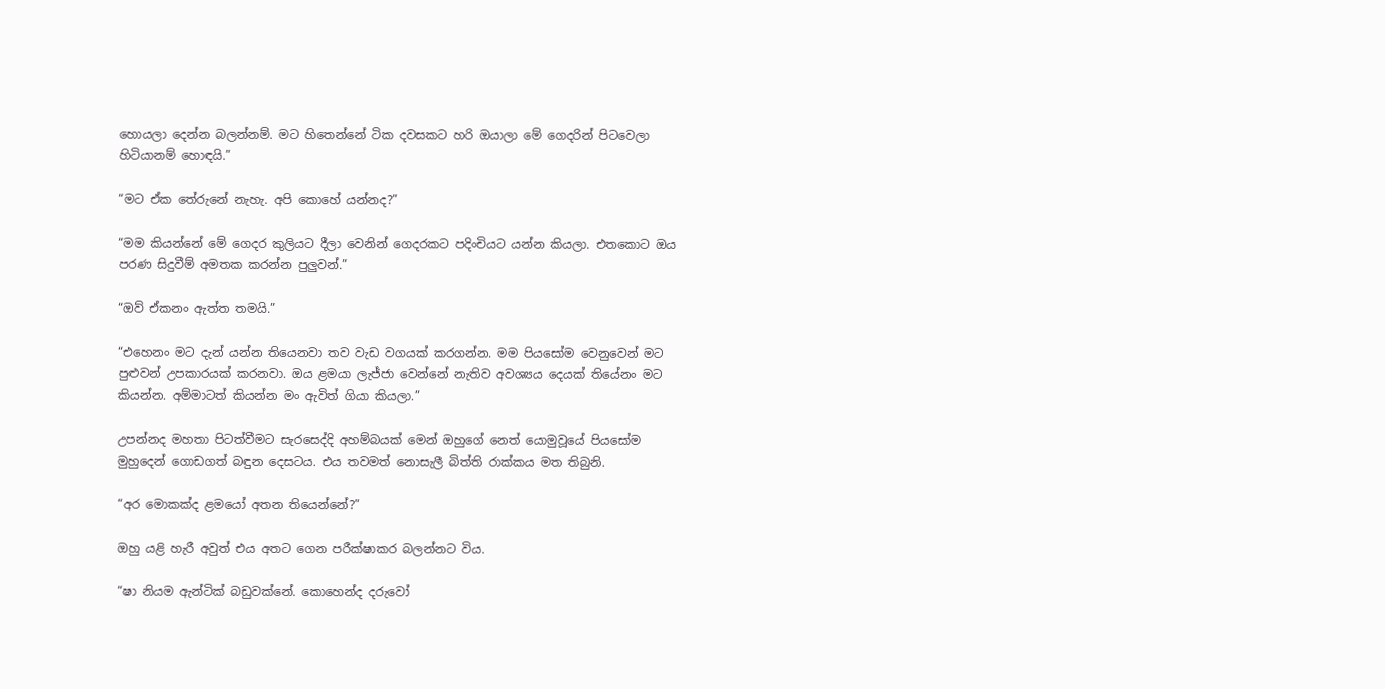හොයලා දෙන්න බලන්නම්. මට හිතෙන්නේ ටික දවසකට හරි ඔයාලා මේ ගෙදරින් පිටවෙලා හිටියානම් හොඳයි.”

“මට ඒක තේරුනේ නැහැ. අපි කොහේ යන්නද?”

“මම කියන්නේ මේ ගෙදර කුලියට දීලා වෙනින් ගෙදරකට පදිංචියට යන්න කියලා. එතකොට ඔය පරණ සිදුවීම් අමතක කරන්න පුලුවන්.”

“ඔව් ඒකනං ඇත්ත තමයි.”

“එහෙනං මට දැන් යන්න තියෙනවා තව වැඩ වගයක් කරගන්න. මම පියසෝම වෙනුවෙන් මට පුළුවන් උපකාරයක් කරනවා. ඔය ළමයා ලැජ්ජා වෙන්නේ නැතිව අවශ්‍යය දෙයක් තියේනං මට කියන්න. අම්මාටත් කියන්න මං ඇවිත් ගියා කියලා.”

උපන්නද මහතා පිටත්වීමට සැරසෙද්දි අහම්බයක් මෙන් ඔහුගේ නෙත් යොමුවූයේ පියසෝම මුහුදෙන් ගොඩගත් බඳුන දෙසටය. එය තවමත් නොසැලී බිත්ති රාක්කය මත තිබුනි.

“අර මොකක්ද ළමයෝ අතන තියෙන්නේ?”

ඔහු යළි හැරී අවුත් එය අතට ගෙන පරීක්ෂාකර බලන්නට විය.

“ෂා නියම ඇන්ටික් බඩුවක්නේ. කොහෙන්ද දරුවෝ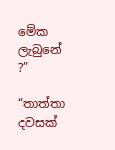මේක ලැබුනේ ?”

“තාත්තා දවසක්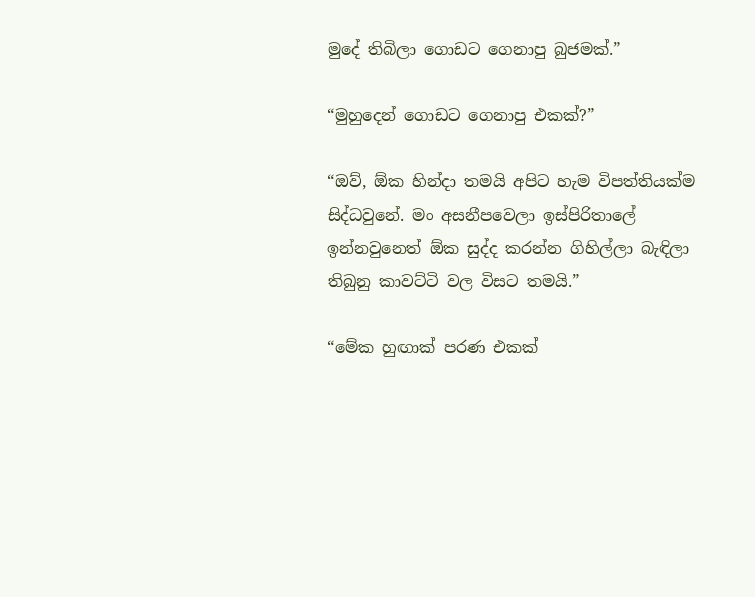මුදේ තිබිලා ගොඩට ගෙනාපු බුජමක්.”

“මුහුදෙන් ගොඩට ගෙනාපු එකක්?”

“ඔව්, ඕක හින්දා තමයි අපිට හැම විපත්තියක්ම සිද්ධවුනේ. මං අසනීපවෙලා ඉස්පිරිතාලේ ඉන්නවුනෙත් ඕක සුද්ද කරන්න ගිහිල්ලා බැඳිලා තිබුනු කාවට්ටි වල විසට තමයි.”

“මේක හුඟාක් පරණ එකක්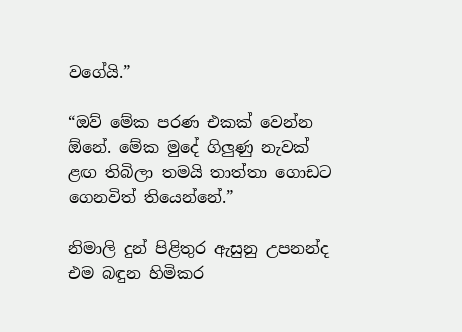වගේයි.”

“ඔව් මේක පරණ එකක් වෙන්න ඕනේ. මේක මුදේ ගිලුණු නැවක් ළඟ තිබිලා තමයි තාත්තා ගොඩට ගෙනවිත් තියෙන්නේ.”

නිමාලි දුන් පිළිතුර ඇසුනු උපනන්ද එම බඳුන හිමිකර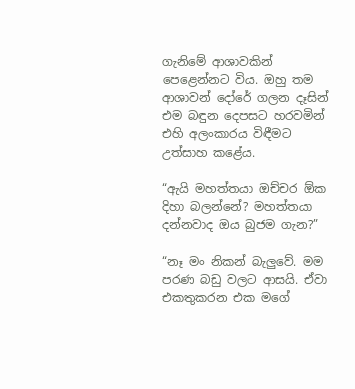ගැනිමේ ආශාවකින් පෙළෙන්නට විය. ඔහු තම ආශාවන් දෝරේ ගලන දෑසින් එම බඳුන දෙපසට හරවමින් එහි අලංකාරය විඳීමට උත්සාහ කළේය.

“ඇයි මහත්තයා ඔච්චර ඕක දිහා බලන්නේ? මහත්තයා දන්නවාද ඔය බුජම ගැන?”

“නෑ මං නිකන් බැලුවේ. මම පරණ බඩු වලට ආසයි. ඒවා එකතුකරන එක මගේ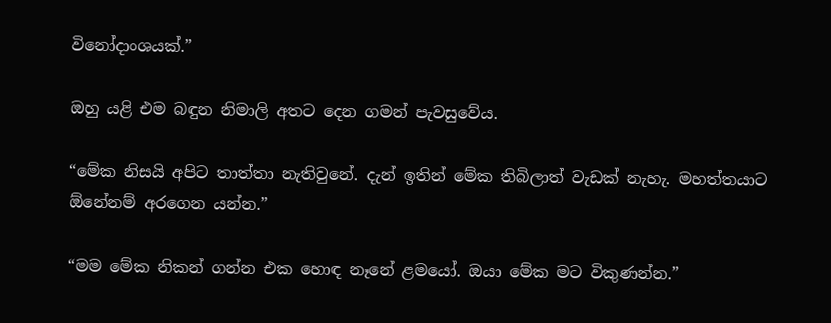විනෝදාංශයක්.”

ඔහු යළි එම බඳුන නිමාලි අතට දෙන ගමන් පැවසුවේය.

“මේක නිසයි අපිට තාත්තා නැතිවුනේ. දැන් ඉතින් මේක තිබිලාත් වැඩක් නැහැ. මහත්තයාට ඕනේනම් අරගෙන යන්න.”

“මම මේක නිකන් ගන්න එක හොඳ නෑනේ ළමයෝ. ඔයා මේක මට විකුණන්න.”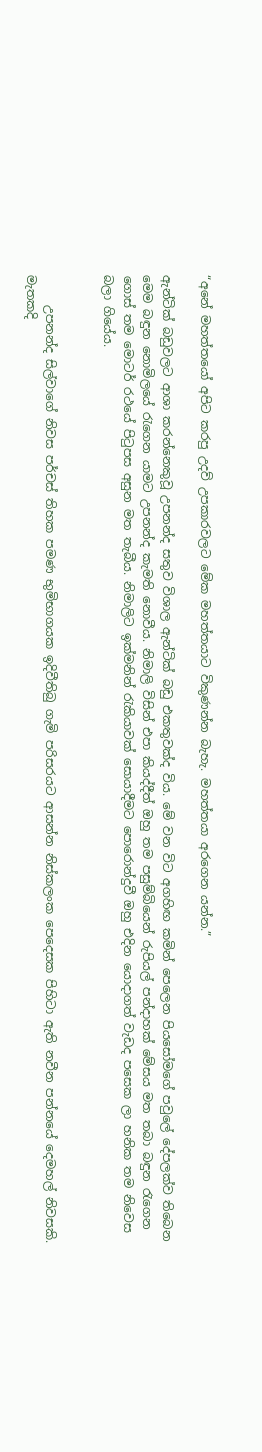“අනේ මහත්තයෝ අපිට කරපු උදව් උපකාරවලට මේක මහත්තයාට විකුණන්න බැහැ. මහත්තයා අරගෙන යන්න.”

ඇන්ටික් බඩුවලට ආශා කරන්නෙකුවූ උපනන්ද සතුව විශාල ඇන්ටික් බඩු එකතුවක්ද විය. මේ වන විට අගහිඟ කමින් පෙලෙන පියසෝමගේ පවුලේ දේපලක්ව තිබෙන මෙම බඳුන නොමිලයේ රැගෙන යාමට උපනන්ද කැමති නොවීය. නිමාලි විසින් එපා කියද්දීත් ඔහු තම පසුම්බියෙන් රුපියල් පන්දාහක් මේසය මත තබා බඳුන රැගෙන ගොස් තම මොටර් රථයේ පිටුපස අසුන මත තැබීය. නිමාලිට ඉක්මනින් රැකියාවක් සොයාදීමට පොරොන්දුවී ඔහු එදින යොදාගත් වැඩද පසෙක ලා හනික තම නිවෙස බලා ගියේය.


     උපනන්ද සිල්වාගේ නිවස පර්චස් තිහක පමණ භුමිභාගයක ඉදිවීතිබු ගැමි පරිසරයට ආසන්න නිස්කලංක පෙදෙසක පිහිටා ඇති නවීන පන්නයේ දෙමහල් නිවසකි. මැතකදි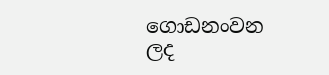ගොඩනංවන ලද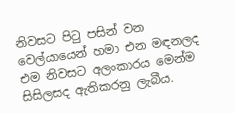නිවසට පිටු පසින් වන වෙල්යායෙන් හමා එන මඳනලද එම නිවසට අලංකාරය මෙන්ම සිසිලසද ඇතිකරනු ලැබීය.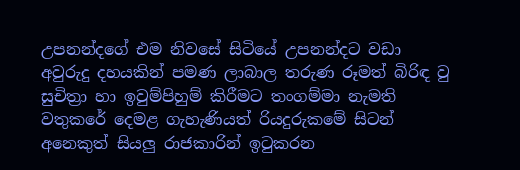උපනන්දගේ එම නිවසේ සිටියේ උපනන්දට වඩා අවුරුදු දහයකින් පමණ ලාබාල තරුණ රූමත් බිරිඳ වු සුචිත්‍රා හා ඉවුම්පිහුම් කිරීමට තංගම්මා නැමති වතුකරේ දෙමළ ගැහැණියත් රියදුරුකමේ සිටන් අනෙකුත් සියලු රාජකාරින් ඉටුකරන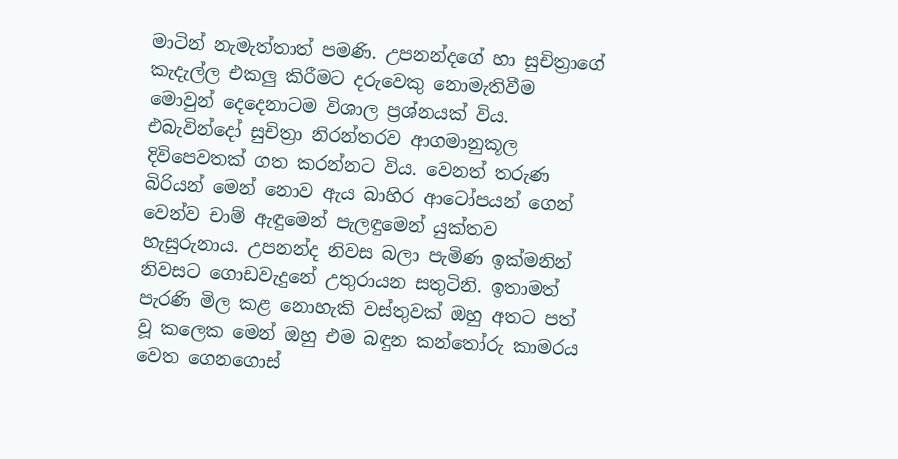මාටින් නැමැත්තාත් පමණි. උපනන්දගේ හා සුචිත්‍රාගේ කැදැල්ල එකලු කිරීමට දරුවෙකු නොමැතිවීම මොවුන් දෙදෙනාටම විශාල ප්‍රශ්නයක් විය. එබැවින්දෝ සුචිත්‍රා නිරන්තරව ආගමානුකූල දිවිපෙවතක් ගත කරන්නට විය. වෙනත් තරුණ බිරියන් මෙන් නොව ඇය බාහිර ආටෝපයන් ගෙන් වෙන්ව චාම් ඇඳුමෙන් පැලඳුමෙන් යුක්තව හැසුරුනාය. උපනන්ද නිවස බලා පැමිණ ඉක්මනින් නිවසට ගොඩවැදුනේ උතුරායන සතුටිනි. ඉතාමත් පැරණි මිල කළ නොහැකි වස්තුවක් ඔහු අතට පත් වූ කලෙක මෙන් ඔහු එම බඳුන කන්තෝරු කාමරය වෙත ගෙනගොස්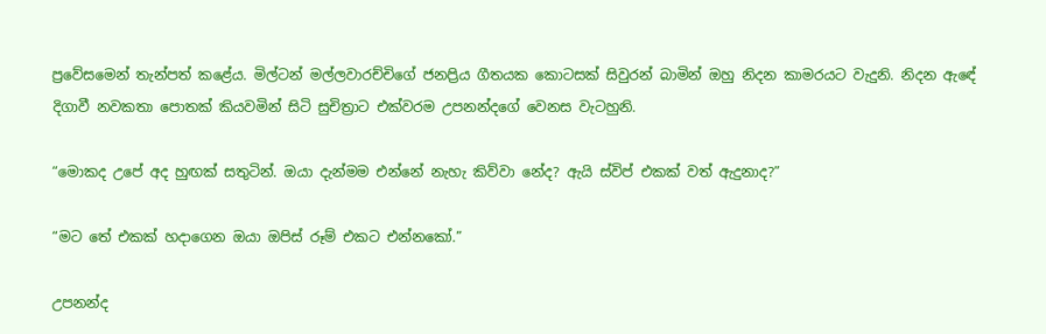ප්‍රවේසමෙන් තැන්පත් කළේය. මිල්ටන් මල්ලවාරච්චිගේ ජනප්‍රිය ගීතයක කොටසක් සිවුරන් බාමින් ඔහු නිදන කාමරයට වැදුනි. නිදන ඇඳේ දිගාවී නවකතා පොතක් කියවමින් සිටි සුචිත්‍රාට එක්වරම උපනන්දගේ වෙනස වැටහුනි.

“මොකද උපේ අද හුඟක් සතුටින්. ඔයා දැන්මම එන්නේ නැහැ කිව්වා නේද? ඇයි ස්විප් එකක් වත් ඇදුනාද?”

“මට තේ එකක් හදාගෙන ඔයා ඔපිස් රූම් එකට එන්නකෝ.”

උපනන්ද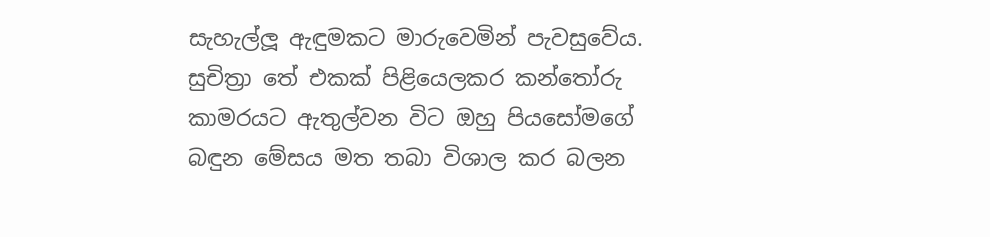සැහැල්ලූ ඇඳුමකට මාරුවෙමින් පැවසුවේය. සුචිත්‍රා තේ එකක් පිළියෙලකර කන්තෝරු කාමරයට ඇතුල්වන විට ඔහු පියසෝමගේ බඳුන මේසය මත තබා විශාල කර බලන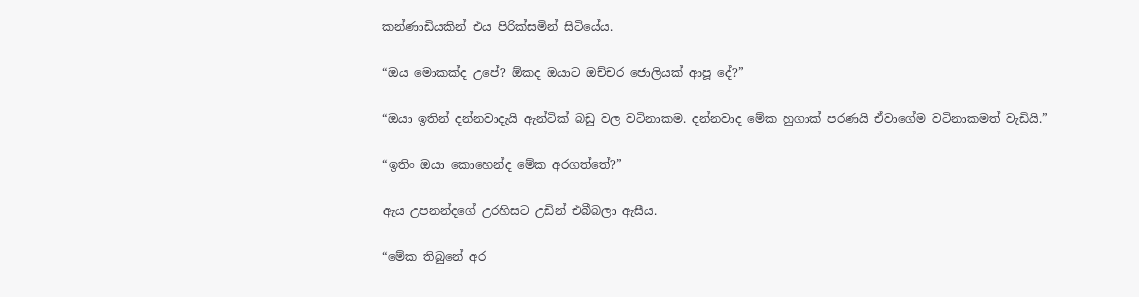කන්ණාඩියකින් එය පිරික්සමින් සිටියේය.

“ඔය මොකක්ද උපේ? ඕකද ඔයාට ඔච්චර ජොලියක් ආපූ දේ?”

“ඔයා ඉතින් දන්නවාදැයි ඇන්ටික් බඩු වල වටිනාකම. දන්නවාද මේක හුගාක් පරණයි ඒවාගේම වටිනාකමත් වැඩියි.”

“ඉතිං ඔයා කොහෙන්ද මේක අරගත්තේ?”

ඇය උපනන්දගේ උරහිසට උඩින් එබීබලා ඇසීය.

“මේක තිබුනේ අර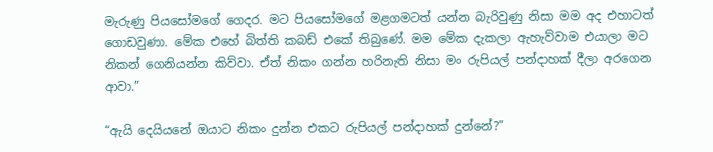මැරුණු පියසෝමගේ ගෙදර. මට පියසෝමගේ මළගමටත් යන්න බැරිවුණු නිසා මම අද එහාටත් ගොඩවුණා. මේක එහේ බිත්ති කබඩ් එකේ තිබුණේ. මම මේක දැකලා ඇහැව්වාම එයාලා මට නිකන් ගෙනියන්න කිව්වා. ඒත් නිකං ගන්න හරිනැති නිසා මං රුපියල් පන්දාහක් දීලා අරගෙන ආවා.”

“ඇයි දෙයියනේ ඔයාට නිකං දුන්න එකට රුපියල් පන්දාහක් දුන්නේ?”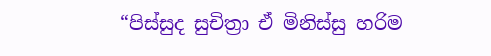“පිස්සුද සුචිත්‍රා ඒ මිනිස්සු හරිම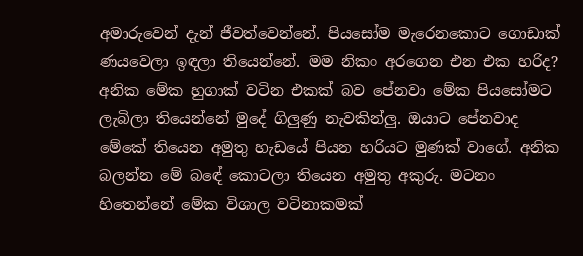අමාරුවෙන් දැන් ජීවත්වෙන්නේ. පියසෝම මැරෙනකොට ගොඩාක් ණයවෙලා ඉඳලා තියෙන්නේ. මම නිකං අරගෙන එන එක හරිද? අනික මේක හුගාක් වටින එකක් බව පේනවා මේක පියසෝමට ලැබිලා තියෙන්නේ මුදේ ගිලුණු නැවකින්ලු. ඔයාට පේනවාද මේකේ තියෙන අමුතු හැඩයේ පියන හරියට මුණක් වාගේ. අනික බලන්න මේ බඳේ කොටලා තියෙන අමුතු අකුරු. මටනං හිතෙන්නේ මේක විශාල වටිනාකමක්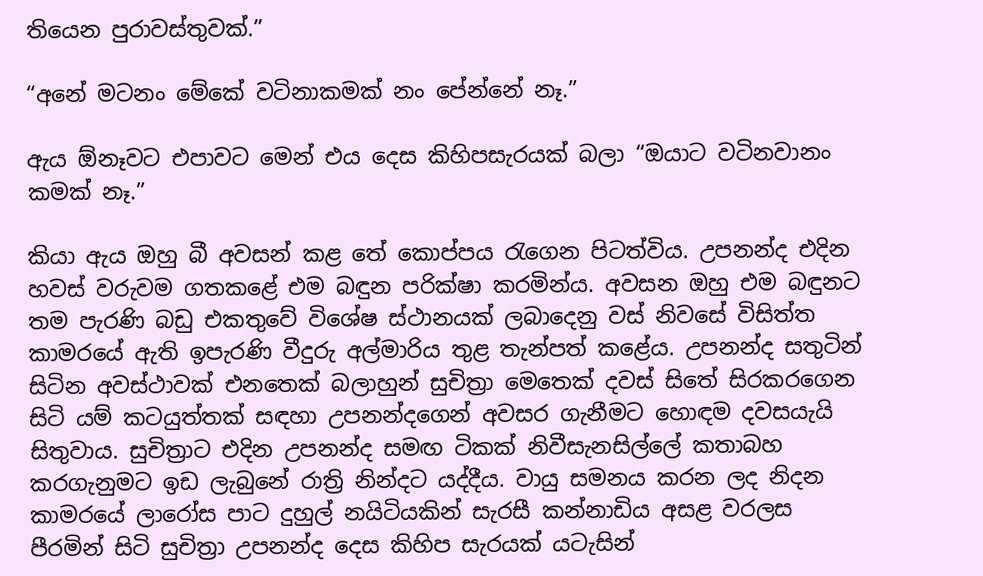තියෙන පුරාවස්තුවක්.”

“අනේ මටනං මේකේ වටිනාකමක් නං පේන්නේ නෑ.”

ඇය ඕනෑවට එපාවට මෙන් එය දෙස කිහිපසැරයක් බලා “ඔයාට වටිනවානං කමක් නෑ.”

කියා ඇය ඔහු බී අවසන් කළ තේ කොප්පය රැගෙන පිටත්විය. උපනන්ද එදින හවස් වරුවම ගතකළේ එම බඳුන පරික්ෂා කරමින්ය. අවසන ඔහු එම බඳුනට තම පැරණි බඩු එකතුවේ විශේෂ ස්ථානයක් ලබාදෙනු වස් නිවසේ විසිත්ත කාමරයේ ඇති ඉපැරණි වීදුරු අල්මාරිය තුළ තැන්පත් කළේය. උපනන්ද සතුටින් සිටින අවස්ථාවක් එනතෙක් බලාහුන් සුචිත්‍රා මෙතෙක් දවස් සිතේ සිරකරගෙන සිටි යම් කටයුත්තක් සඳහා උපනන්දගෙන් අවසර ගැනීමට හොඳම දවසයැයි සිතුවාය. සුචිත්‍රාට එදින උපනන්ද සමඟ ටිකක් නිවීසැනසිල්ලේ කතාබහ කරගැනුමට ඉඩ ලැබුනේ රාත්‍රි නින්දට යද්දීය. වායු සමනය කරන ලද නිදන කාමරයේ ලාරෝස පාට දුහුල් නයිටියකින් සැරසී කන්නාඩිය අසළ වරලස පීරමින් සිටි සුචිත්‍රා උපනන්ද දෙස කිහිප සැරයක් යටැසින්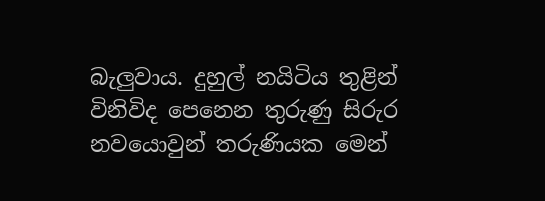බැලුවාය. දුහුල් නයිටිය තුළින් විනිවිද පෙනෙන තුරුණු සිරුර නවයොවුන් තරුණියක මෙන්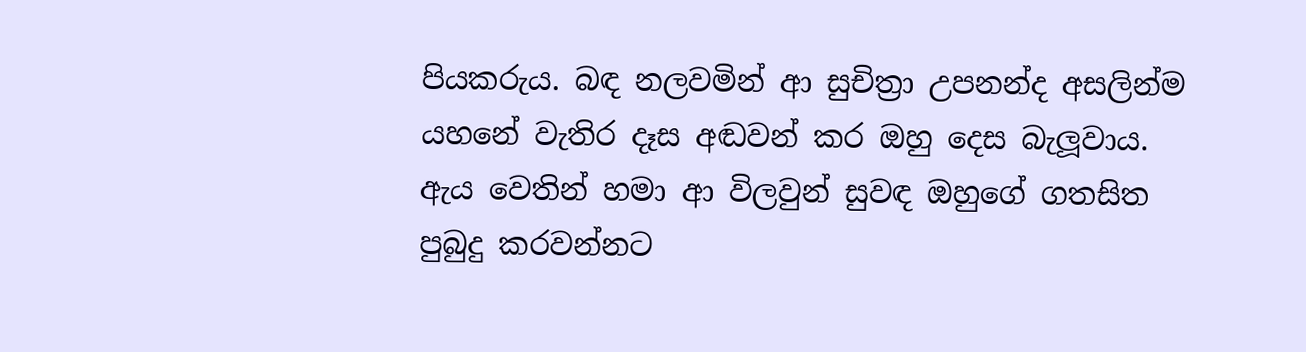පියකරුය. බඳ නලවමින් ආ සුචිත්‍රා උපනන්ද අසලින්ම යහනේ වැතිර දෑස අඬවන් කර ඔහු දෙස බැලූවාය. ඇය වෙතින් හමා ආ විලවුන් සුවඳ ඔහුගේ ගතසිත පුබුදු කරවන්නට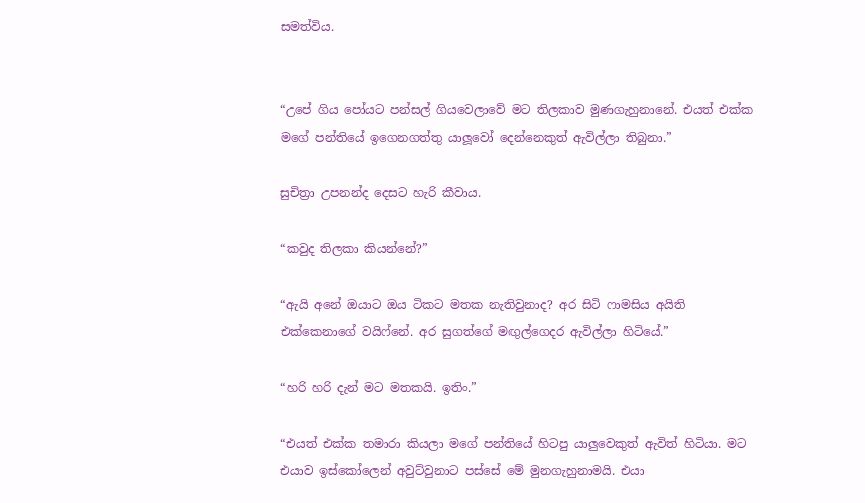සමත්විය.


“උපේ ගිය පෝයට පන්සල් ගියවෙලාවේ මට තිලකාව මුණගැහුනානේ. එයත් එක්ක මගේ පන්තියේ ඉගෙනගත්තු යාලූවෝ දෙන්නෙකුත් ඇවිල්ලා තිබුනා.”

සුචිත්‍රා උපනන්ද දෙසට හැරි කීවාය.

“කවුද තිලකා කියන්නේ?”

“ඇයි අනේ ඔයාට ඔය ටිකට මතක නැතිවුනාද? අර සිටි ෆාමසිය අයිති එක්කෙනාගේ වයිෆ්නේ. අර සුගත්ගේ මඟුල්ගෙදර ඇවිල්ලා හිටියේ.”

“හරි හරි දැන් මට මතකයි. ඉතිං.”

“එයත් එක්ක තමාරා කියලා මගේ පන්තියේ හිටපු යාලුවෙකුත් ඇවිත් හිටියා. මට එයාව ඉස්කෝලෙන් අවුට්වුනාට පස්සේ මේ මුනගැහුනාමයි. එයා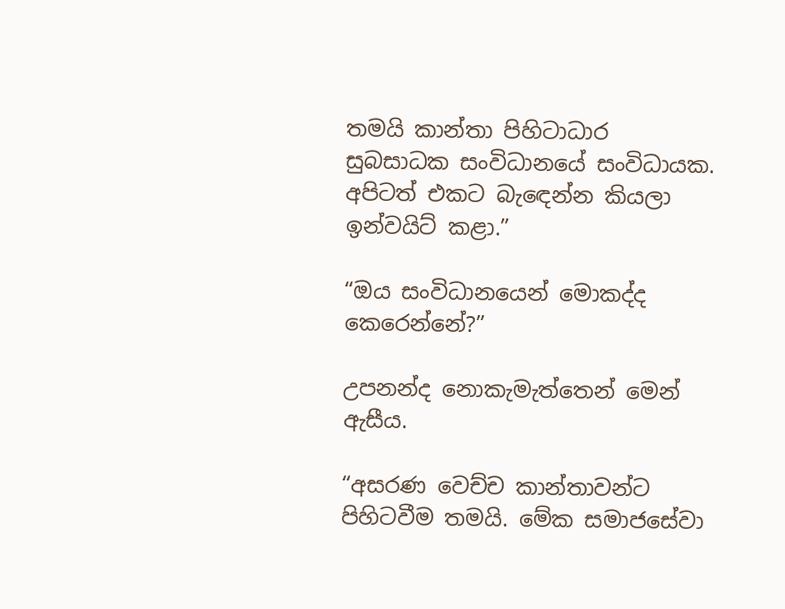තමයි කාන්තා පිහිටාධාර සුබසාධක සංවිධානයේ සංවිධායක. අපිටත් එකට බැඳෙන්න කියලා ඉන්වයිට් කළා.”

“ඔය සංවිධානයෙන් මොකද්ද කෙරෙන්නේ?”

උපනන්ද නොකැමැත්තෙන් මෙන් ඇසීය.

“අසරණ වෙච්ච කාන්තාවන්ට පිහිටවීම තමයි. මේක සමාජසේවා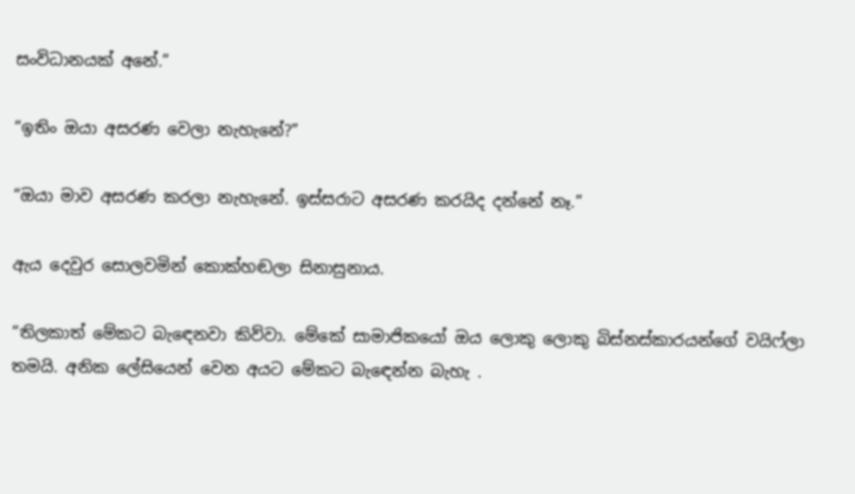සංවිධානයක් අනේ.”

“ඉතිං ඔයා අසරණ වෙලා නැහැනේ?”

“ඔයා මාව අසරණ කරලා නැහැනේ. ඉස්සරාට අසරණ කරයිද දන්නේ නෑ.”

ඇය දෙවුර සොලවමින් කොක්හඬලා සිනාසුනාය.

“තිලකාත් මේකට බැඳෙනවා කිව්වා. මේකේ සාමාජිකයෝ ඔය ලොකු ලොකු බිස්නස්කාරයන්ගේ වයිෆ්ලා තමයි. අනික ලේසියෙන් වෙන අයට මේකට බැඳෙන්න බැහැ .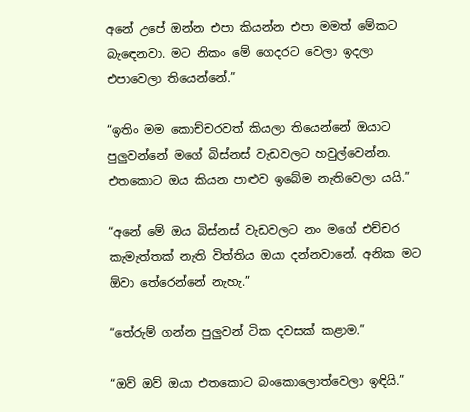අනේ උපේ ඔන්න එපා කියන්න එපා මමත් මේකට බැඳෙනවා. මට නිකං මේ ගෙදරට වෙලා ඉදලා එපාවෙලා තියෙන්නේ.”

“ඉතිං මම කොච්චරවත් කියලා තියෙන්නේ ඔයාට පුලුවන්නේ මගේ බිස්නස් වැඩවලට හවුල්වෙන්න. එතකොට ඔය කියන පාළුව ඉබේම නැතිවෙලා යයි.”

“අනේ මේ ඔය බිස්නස් වැඩවලට නං මගේ එච්චර කැමැත්තක් නැති විත්තිය ඔයා දන්නවානේ. අනික මට ඕවා තේරෙන්නේ නැහැ.”

“තේරුම් ගන්න පුලුවන් ටික දවසක් කළාම.”

“ඔව් ඔව් ඔයා එතකොට බංකොලොත්වෙලා ඉඳියි.”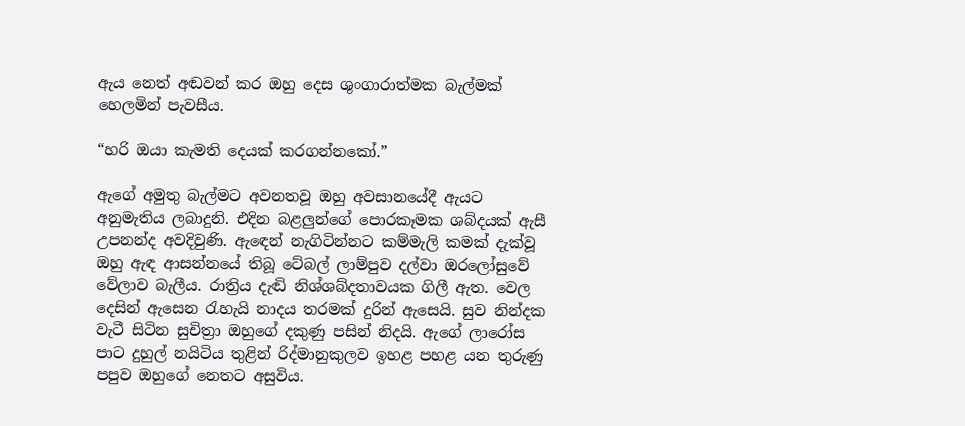ඇය නෙත් අඬවන් කර ඔහු දෙස ශුංගාරාත්මක බැල්මක් හෙලමින් පැවසීය.

“හරි ඔයා කැමති දෙයක් කරගන්නකෝ.”

ඇගේ අමුතු බැල්මට අවනතවූ ඔහු අවසානයේදී ඇයට අනුමැතිය ලබාදුනි. එදින බළලුන්ගේ පොරකෑමක ශබ්දයක් ඇසී උපනන්ද අවදිවුණි. ඇඳෙන් නැගිටින්නට කම්මැලි කමක් දැක්වූ ඔහු ඇඳ ආසන්නයේ තිබූ ටේබල් ලාම්පුව දල්වා ඔරලෝසුවේ වේලාව බැලීය. රාත්‍රිය දැඬි නිශ්ශබ්දතාවයක ගිලී ඇත. වෙල දෙසින් ඇසෙන රැහැයි නාදය තරමක් දුරින් ඇසෙයි. සුව නින්දක වැටී සිටින සුචිත්‍රා ඔහුගේ දකුණු පසින් නිදයි. ඇගේ ලාරෝස පාට දුහුල් නයිටිය තුළින් රිද්මානුකුලව ඉහළ පහළ යන තුරුණු පපුව ඔහුගේ නෙතට අසුවිය.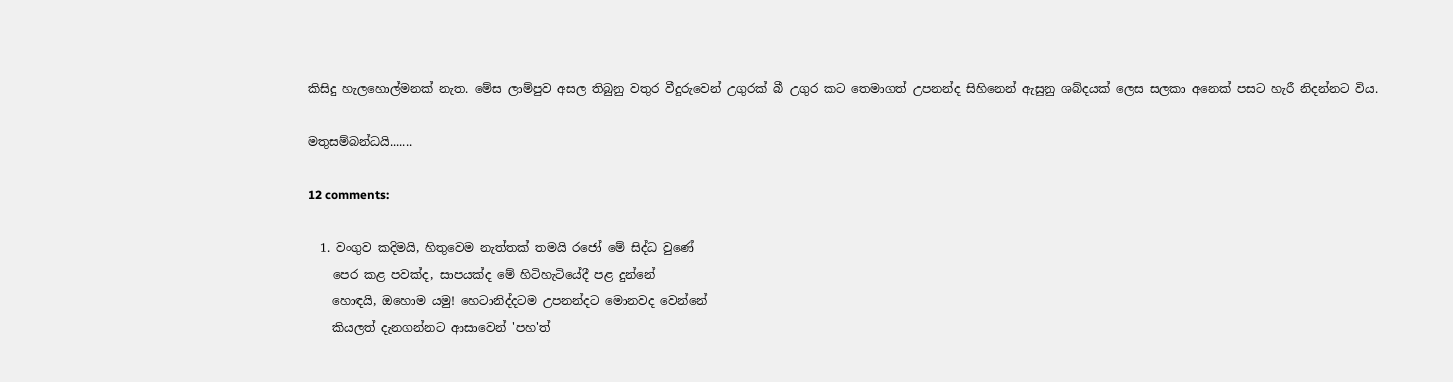කිසිදු හැලහොල්මනක් නැත. මේස ලාම්පුව අසල තිබුනු වතුර වීදුරුවෙන් උගුරක් බී උගුර කට තෙමාගත් උපනන්ද සිහිනෙන් ඇසුනු ශබ්දයක් ලෙස සලකා අනෙක් පසට හැරී නිදන්නට විය.

මතුසම්බන්ධයි.......

12 comments:

  1. වංගුව කදිමයි, හිතුවෙම නැත්තක් තමයි රජෝ මේ සිද්ධ වුණේ
    පෙර කළ පවක්ද, සාපයක්ද මේ හිටිහැටියේදී පළ දුන්නේ
    හොඳයි, ඔහොම යමු! හෙටානිද්දටම උපනන්දට මොනවද වෙන්නේ
    කියලත් දැනගන්නට ආසාවෙන් 'පහ'ත්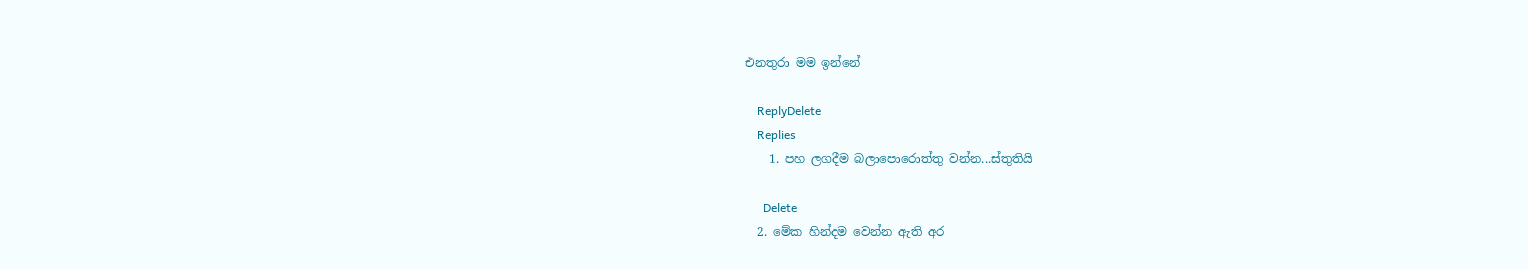එනතුරා මම ඉන්නේ

    ReplyDelete
    Replies
    1. පහ ලගදීම බලාපොරොත්තු වන්න...ස්තුතියි

      Delete
  2. මේක හින්දම වෙන්න ඇති අර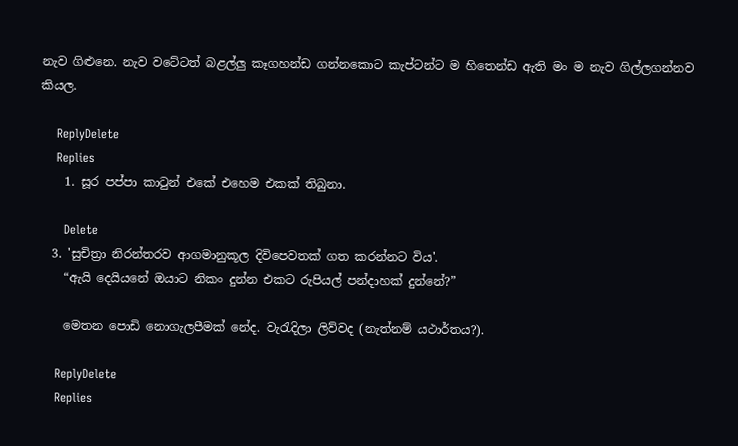නැව ගිළුනෙ. නැව වටේටත් බළල්ලු කෑගහන්ඩ ගන්නකොට කැප්ටන්ට ම හිතෙන්ඩ ඇති මං ම නැව ගිල්ලගන්නව කියල.

    ReplyDelete
    Replies
    1. සූර පප්පා කාටුන් එකේ එහෙම එකක් තිබුනා.

      Delete
  3. 'සුචිත්‍රා නිරන්තරව ආගමානුකූල දිවිපෙවතක් ගත කරන්නට විය'.
    “ඇයි දෙයියනේ ඔයාට නිකං දුන්න එකට රුපියල් පන්දාහක් දුන්නේ?”

    මෙතන පොඩි නොගැලපීමක් නේද. වැරැදිලා ලිව්වද (නැත්නම් යථාර්තය?).

    ReplyDelete
    Replies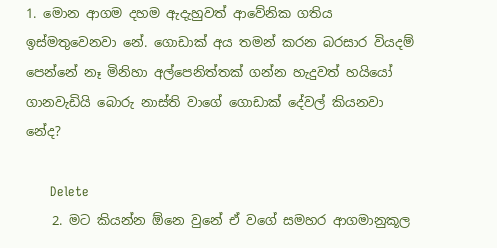1. මොන ආගම දහම ඇදැහුවත් ආවේනික ගතිය ඉස්මතුවෙනවා නේ. ගොඩාක් අය තමන් කරන බරසාර වියදම් පෙන්නේ නෑ මිනිහා අල්පෙනිත්තක් ගන්න හැදුවත් හයියෝ ගානවැඩියි බොරු නාස්ති වාගේ ගොඩාක් දේවල් කියනවා නේද?

      Delete
    2. මට කියන්න ඕනෙ වුනේ ඒ වගේ සමහර ආගමානුකූල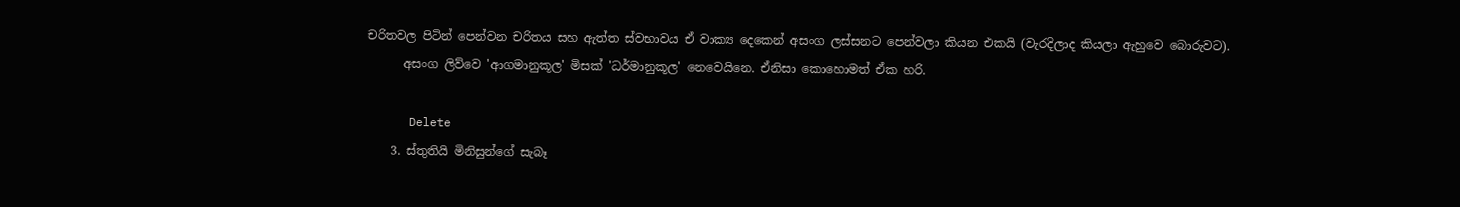චරිතවල පිටින් පෙන්වන චරිතය සහ ඇත්ත ස්වභාවය ඒ වාක්‍ය දෙකෙන් අසංග ලස්සනට පෙන්වලා කියන එකයි (වැරදිලාද කියලා ඇහුවෙ බොරුවට).
      අසංග ලිව්වෙ 'ආගමානුකූල' මිසක් 'ධර්මානුකූල' නෙවෙයිනෙ. ඒනිසා කොහොමත් ඒක හරි.

      Delete
    3. ස්තුතියි මිනිසුන්ගේ සැබෑ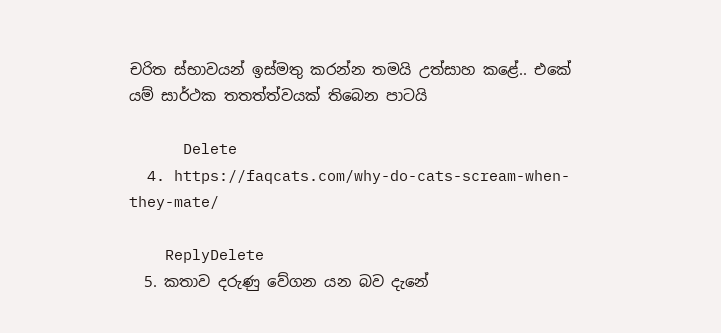චරිත ස්භාවයන් ඉස්මතු කරන්න තමයි උත්සාහ කළේ.. එකේ යම් සාර්ථක තතත්ත්වයක් තිබෙන පාටයි

      Delete
  4. https://faqcats.com/why-do-cats-scream-when-they-mate/

    ReplyDelete
  5. කතාව දරුණු වේගන යන බව දැනේ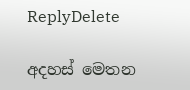ReplyDelete

අදහස් මෙතන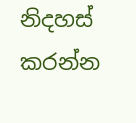නිදහස් කරන්න